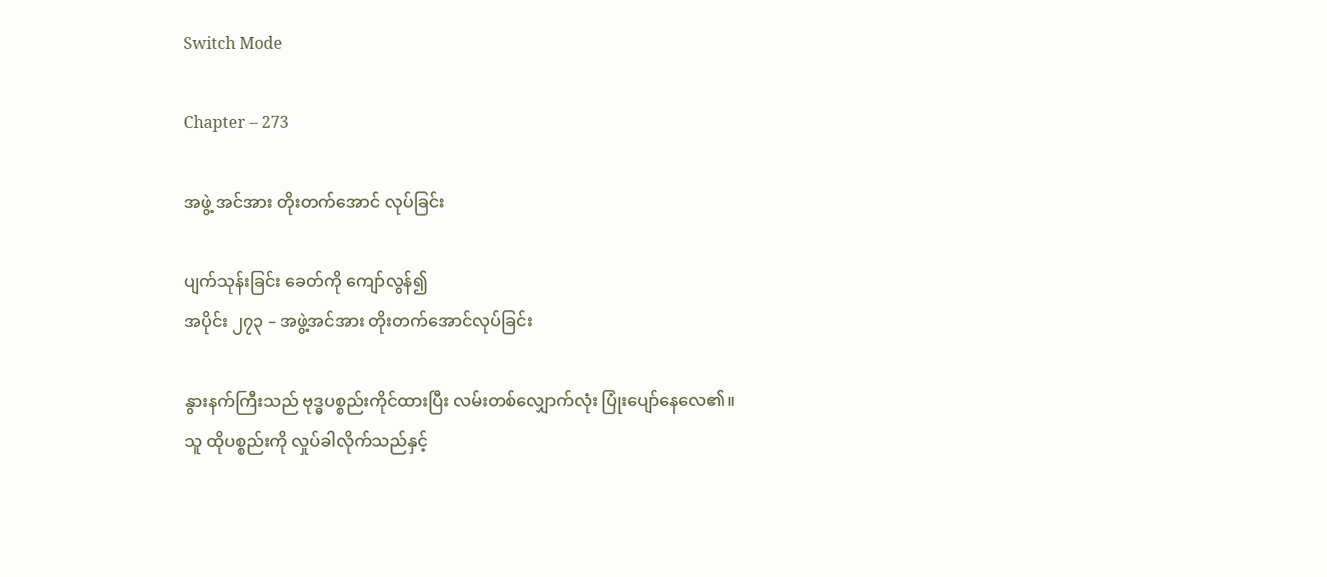Switch Mode

Chapter – 273

အဖွဲ့ အင်အား တိုးတက်အောင် လုပ်ခြင်း

ပျက်သုန်းခြင်း ခေတ်ကို ကျော်လွန်၍
အပိုင်း ၂၇၃ – အဖွဲ့အင်အား တိုးတက်အောင်လုပ်ခြင်း

နွားနက်ကြီးသည် ဗုဒ္ဓပစ္စည်းကိုင်ထားပြီး လမ်းတစ်လျှောက်လုံး ပြုံးပျော်နေလေ၏။ သူ ထိုပစ္စည်းကို လှုပ်ခါလိုက်သည်နှင့်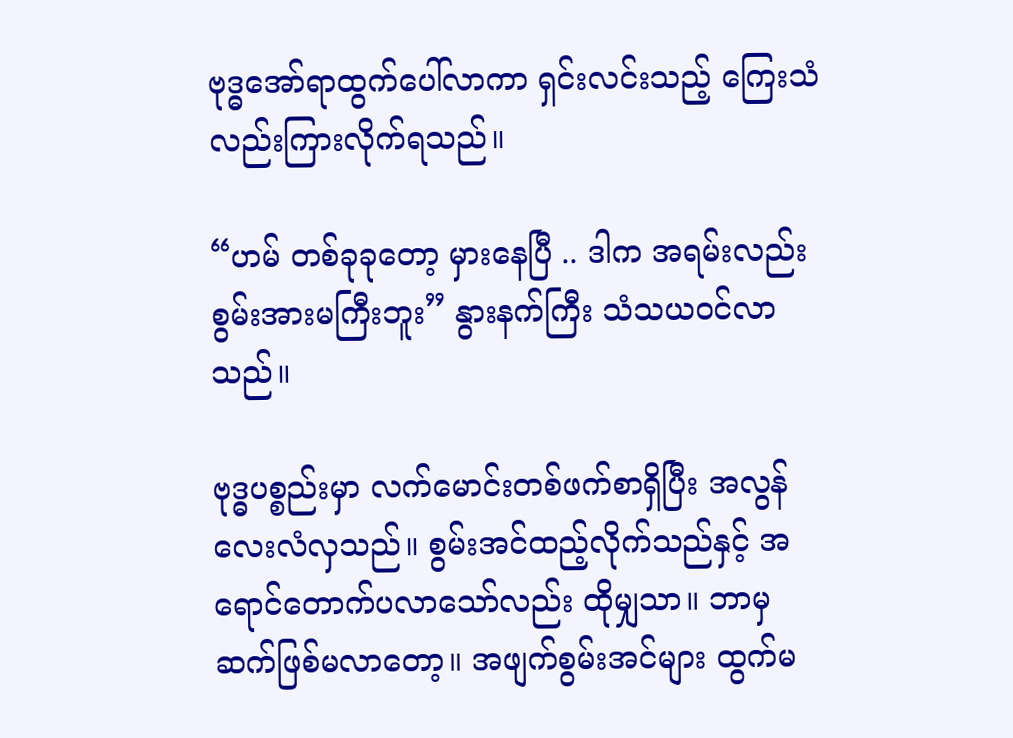ဗုဒ္ဓအော်ရာထွက်ပေါ်လာကာ ရှင်းလင်းသည့် ကြေးသံလည်းကြားလိုက်ရသည်။

“ဟမ် တစ်ခုခုတော့ မှားနေပြီ .. ဒါက အရမ်းလည်းစွမ်းအားမကြီးဘူး” နွားနက်ကြီး သံသယဝင်လာသည်။

ဗုဒ္ဓပစ္စည်းမှာ လက်မောင်းတစ်ဖက်စာရှိပြီး အလွန်လေးလံလှသည်။ စွမ်းအင်ထည့်လိုက်သည်နှင့် အရောင်တောက်ပလာသော်လည်း ထိုမျှသာ။ ဘာမှဆက်ဖြစ်မလာတော့။ အဖျက်စွမ်းအင်များ ထွက်မ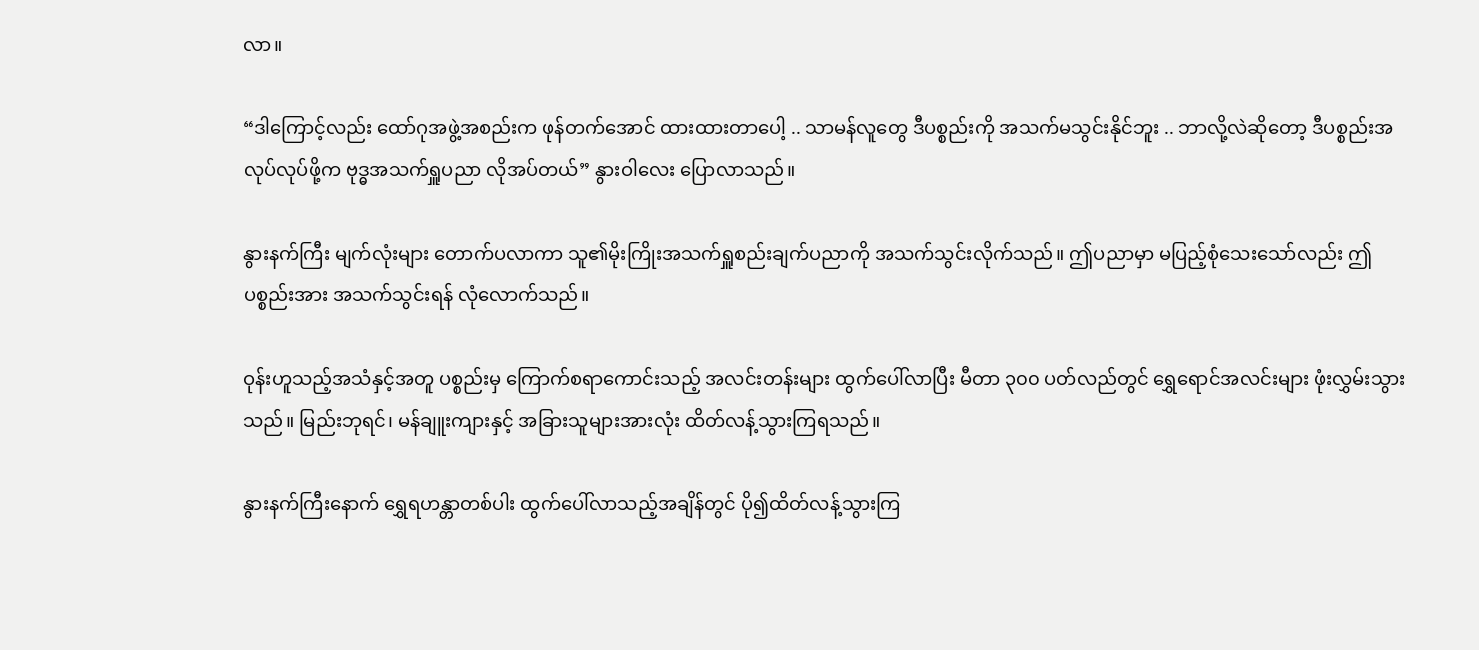လာ။

“ဒါကြောင့်လည်း ထော်ဂုအဖွဲ့အစည်းက ဖုန်တက်အောင် ထားထားတာပေါ့ .. သာမန်လူတွေ ဒီပစ္စည်းကို အသက်မသွင်းနိုင်ဘူး .. ဘာလို့လဲဆိုတော့ ဒီပစ္စည်းအလုပ်လုပ်ဖို့က ဗုဒ္ဓအသက်ရှူပညာ လိုအပ်တယ်” နွားဝါလေး ပြောလာသည်။

နွားနက်ကြီး မျက်လုံးများ တောက်ပလာကာ သူ၏မိုးကြိုးအသက်ရှူစည်းချက်ပညာကို အသက်သွင်းလိုက်သည်။ ဤပညာမှာ မပြည့်စုံသေးသော်လည်း ဤပစ္စည်းအား အသက်သွင်းရန် လုံလောက်သည်။

ဝုန်းဟူသည့်အသံနှင့်အတူ ပစ္စည်းမှ ကြောက်စရာကောင်းသည့် အလင်းတန်းများ ထွက်ပေါ်လာပြီး မီတာ ၃၀၀ ပတ်လည်တွင် ရွှေရောင်အလင်းများ ဖုံးလွှမ်းသွားသည်။ မြည်းဘုရင်၊ မန်ချူးကျားနှင့် အခြားသူများအားလုံး ထိတ်လန့်သွားကြရသည်။

နွားနက်ကြီးနောက် ရွှေရဟန္တာတစ်ပါး ထွက်ပေါ်လာသည့်အချိန်တွင် ပို၍ထိတ်လန့်သွားကြ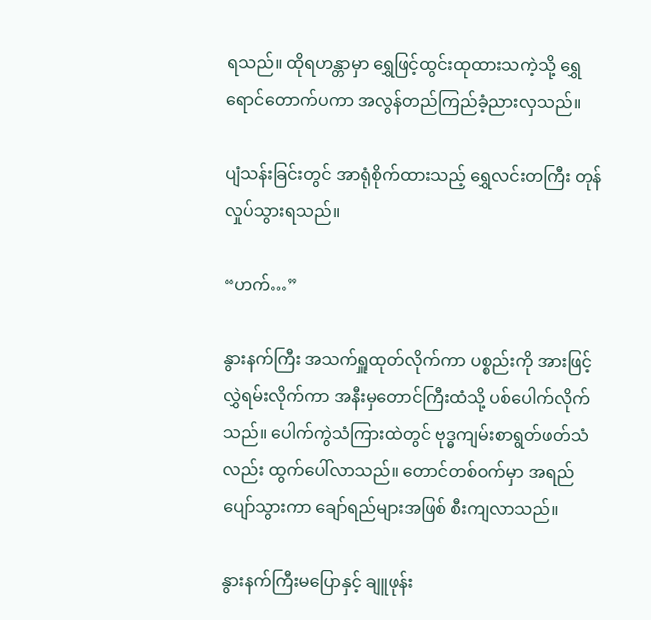ရသည်။ ထိုရဟန္တာမှာ ရွှေဖြင့်ထွင်းထုထားသကဲ့သို့ ရွှေရောင်တောက်ပကာ အလွန်တည်ကြည်ခံ့ညားလှသည်။

ပျံသန်းခြင်းတွင် အာရုံစိုက်ထားသည့် ရွှေလင်းတကြီး တုန်လှုပ်သွားရသည်။

“ဟက်…”

နွားနက်ကြီး အသက်ရှူထုတ်လိုက်ကာ ပစ္စည်းကို အားဖြင့် လွှဲရမ်းလိုက်ကာ အနီးမှတောင်ကြီးထံသို့ ပစ်ပေါက်လိုက်သည်။ ပေါက်ကွဲသံကြားထဲတွင် ဗုဒ္ဓကျမ်းစာရွတ်ဖတ်သံလည်း ထွက်ပေါ်လာသည်။ တောင်တစ်ဝက်မှာ အရည်ပျော်သွားကာ ချော်ရည်များအဖြစ် စီးကျလာသည်။

နွားနက်ကြီးမပြောနှင့် ချူဖုန်း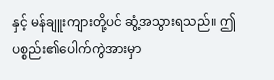နှင့် မန်ချူးကျားတို့ပင် ဆွံ့အသွားရသည်။ ဤပစ္စည်း၏ပေါက်ကွဲအားမှာ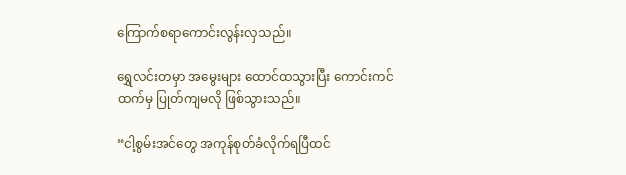ကြောက်စရာကောင်းလွန်းလှသည်။

ရွှေလင်းတမှာ အမွေးများ ထောင်ထသွားပြီး ကောင်းကင်ထက်မှ ပြုတ်ကျမလို ဖြစ်သွားသည်။

“ငါ့စွမ်းအင်တွေ အကုန်စုတ်ခံလိုက်ရပြီထင်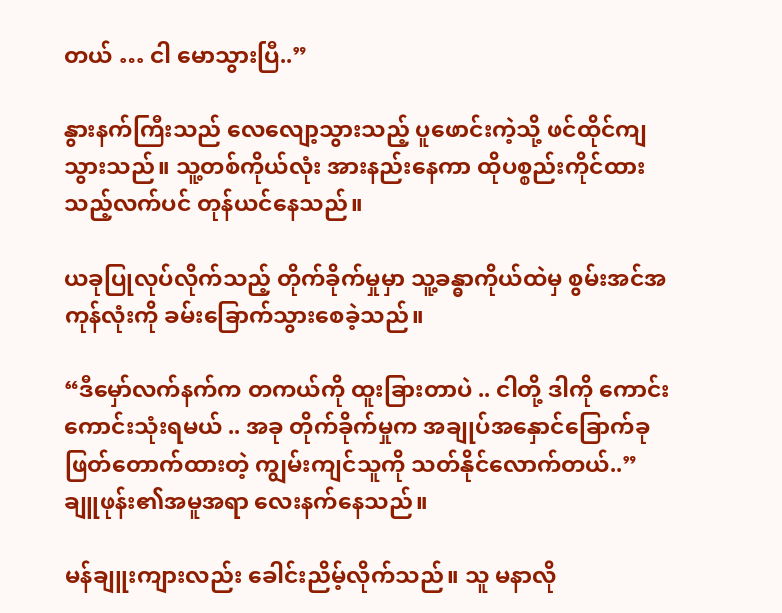တယ် … ငါ မောသွားပြီ..”

နွားနက်ကြီးသည် လေလျော့သွားသည့် ပူဖောင်းကဲ့သို့ ဖင်ထိုင်ကျသွားသည်။ သူ့တစ်ကိုယ်လုံး အားနည်းနေကာ ထိုပစ္စည်းကိုင်ထားသည့်လက်ပင် တုန်ယင်နေသည်။

ယခုပြုလုပ်လိုက်သည့် တိုက်ခိုက်မှုမှာ သူ့ခန္ဓာကိုယ်ထဲမှ စွမ်းအင်အကုန်လုံးကို ခမ်းခြောက်သွားစေခဲ့သည်။

“ဒီမှော်လက်နက်က တကယ်ကို ထူးခြားတာပဲ .. ငါတို့ ဒါကို ကောင်းကောင်းသုံးရမယ် .. အခု တိုက်ခိုက်မှုက အချုပ်အနှောင်ခြောက်ခု ဖြတ်တောက်ထားတဲ့ ကျွမ်းကျင်သူကို သတ်နိုင်လောက်တယ်..” ချူဖုန်း၏အမူအရာ လေးနက်နေသည်။

မန်ချူးကျားလည်း ခေါင်းညိမ့်လိုက်သည်။ သူ မနာလို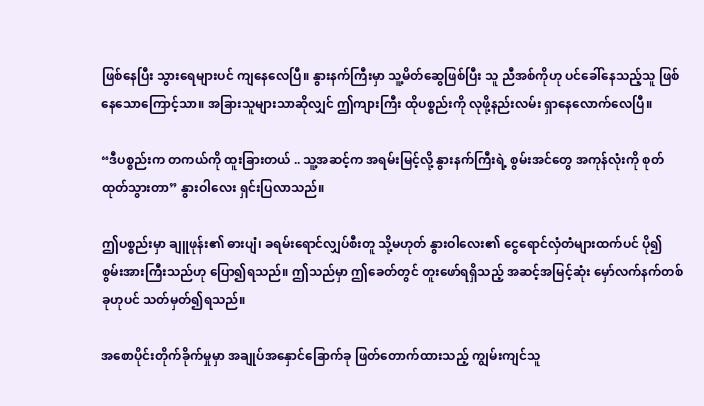ဖြစ်နေပြီး သွားရေများပင် ကျနေလေပြီ။ နွားနက်ကြီးမှာ သူ့မိတ်ဆွေဖြစ်ပြီး သူ ညီအစ်ကိုဟု ပင်ခေါ်နေသည့်သူ ဖြစ်နေသောကြောင့်သာ။ အခြားသူများသာဆိုလျှင် ဤကျားကြီး ထိုပစ္စည်းကို လုဖို့နည်းလမ်း ရှာနေလောက်လေပြီ။

“ဒီပစ္စည်းက တကယ်ကို ထူးခြားတယ် .. သူ့အဆင့်က အရမ်းမြင့်လို့ နွားနက်ကြီးရဲ့ စွမ်းအင်တွေ အကုန်လုံးကို စုတ်ထုတ်သွားတာ” နွားဝါလေး ရှင်းပြလာသည်။

ဤပစ္စည်းမှာ ချူဖုန်း၏ ဓားပျံ၊ ခရမ်းရောင်လျှပ်စီးတူ သို့မဟုတ် နွားဝါလေး၏ ငွေရောင်လှံတံများထက်ပင် ပို၍စွမ်းအားကြီးသည်ဟု ပြော၍ရသည်။ ဤသည်မှာ ဤခေတ်တွင် တူးဖော်ရရှိသည့် အဆင့်အမြင့်ဆုံး မှော်လက်နက်တစ်ခုဟုပင် သတ်မှတ်၍ရသည်။

အစောပိုင်းတိုက်ခိုက်မှုမှာ အချုပ်အနှောင်ခြောက်ခု ဖြတ်တောက်ထားသည့် ကျွမ်းကျင်သူ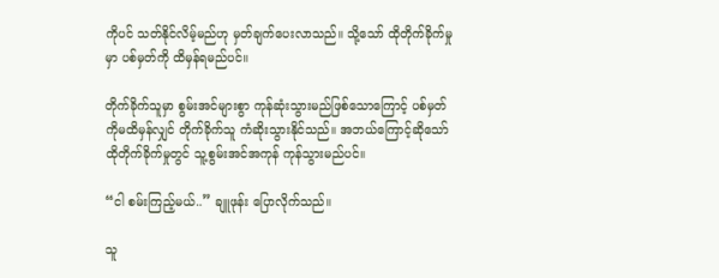ကိုပင် သတ်နိုင်လိမ့်မည်ဟု မှတ်ချက်ပေးလာသည်။ သို့သော် ထိုတိုက်ခိုက်မှုမှာ ပစ်မှတ်ကို ထိမှန်ရမည်ပင်။

တိုက်ခိုက်သူမှာ စွမ်းအင်များစွာ ကုန်ဆုံးသွားမည်ဖြစ်သောကြောင့် ပစ်မှတ်ကိုမထိမှန်လျှင် တိုက်ခိုက်သူ ကံဆိုးသွားနိုင်သည်။ အဘယ်ကြောင့်ဆိုသော် ထိုတိုက်ခိုက်မှုတွင် သူ့စွမ်းအင်အကုန် ကုန်သွားမည်ပင်။

“ငါ စမ်းကြည့်မယ်..” ချူဖုန်း ပြောလိုက်သည်။

သူ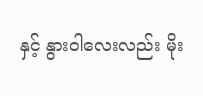နှင့် နွားဝါလေးလည်း မိုး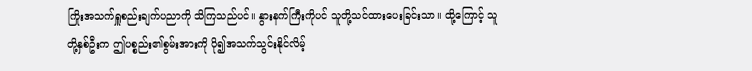ကြိုးအသက်ရှူစည်းချက်ပညာကို သိကြသည်ပင်။ နွားနက်ကြီးကိုပင် သူတို့သင်ထားပေးခြင်းသာ။ ထို့ကြောင့် သူတို့နှစ်ဦးက ဤပစ္စည်း၏စွမ်းအားကို ပို၍အသက်သွင်းနိုင်လိမ့်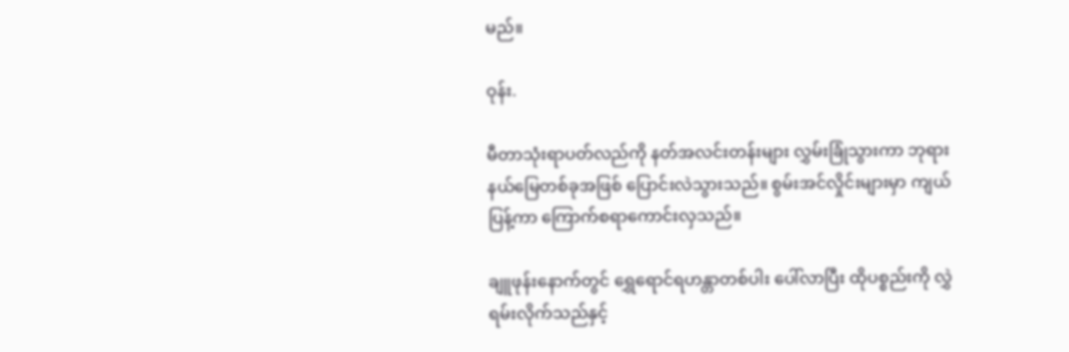မည်။

ဝုန်း.

မီတာသုံးရာပတ်လည်ကို နတ်အလင်းတန်းများ လွှမ်းခြုံသွားကာ ဘုရားနယ်မြေတစ်ခုအဖြစ် ပြောင်းလဲသွားသည်။ စွမ်းအင်လှိုင်းများမှာ ကျယ်ပြန့်ကာ ကြောက်စရာကောင်းလှသည်။

ချူဖုန်းနောက်တွင် ရွှေရောင်ရဟန္တာတစ်ပါး ပေါ်လာပြီး ထိုပစ္စည်းကို လွှဲရမ်းလိုက်သည်နှင့်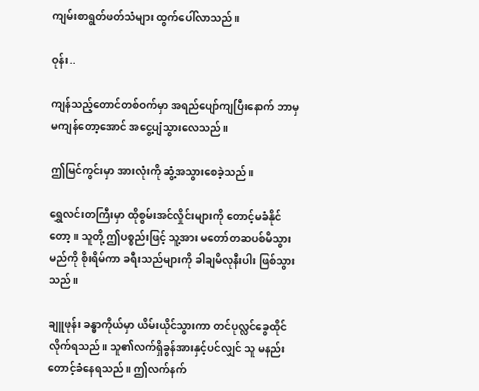ကျမ်းစာရွတ်ဖတ်သံများ ထွက်ပေါ်လာသည်။

ဝုန်း..

ကျန်သည့်တောင်တစ်ဝက်မှာ အရည်ပျော်ကျပြီးနောက် ဘာမှမကျန်တော့အောင် အငွေ့ပျံသွားလေသည်။

ဤမြင်ကွင်းမှာ အားလုံးကို ဆွံ့အသွားစေခဲ့သည်။

ရွှေလင်းတကြီးမှာ ထိုစွမ်းအင်လှိုင်းများကို တောင့်မခံနိုင်တော့။ သူတို့ ဤပစ္စည်းဖြင့် သူ့အား မတော်တဆပစ်မိသွားမည်ကို စိုးရိမ်ကာ ခရီးသည်များကို ခါချမိလုနီးပါး ဖြစ်သွားသည်။

ချူဖုန်း ခန္ဓာကိုယ်မှာ ယိမ်းယိုင်သွားကာ တင်ပုလ္လင်ခွေထိုင်လိုက်ရသည်။ သူ၏လက်ရှိခွန်အားနှင့်ပင်လျှင် သူ မနည်းတောင့်ခံနေရသည်။ ဤလက်နက်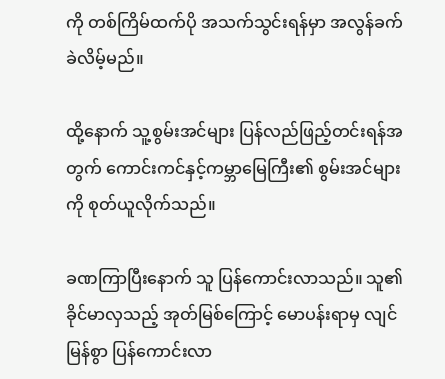ကို တစ်ကြိမ်ထက်ပို အသက်သွင်းရန်မှာ အလွန်ခက်ခဲလိမ့်မည်။

ထို့နောက် သူ့စွမ်းအင်များ ပြန်လည်ဖြည့်တင်းရန်အတွက် ကောင်းကင်နှင့်ကမ္ဘာမြေကြီး၏ စွမ်းအင်များကို စုတ်ယူလိုက်သည်။

ခဏကြာပြီးနောက် သူ ပြန်ကောင်းလာသည်။ သူ၏ခိုင်မာလှသည့် အုတ်မြစ်ကြောင့် မောပန်းရာမှ လျင်မြန်စွာ ပြန်ကောင်းလာ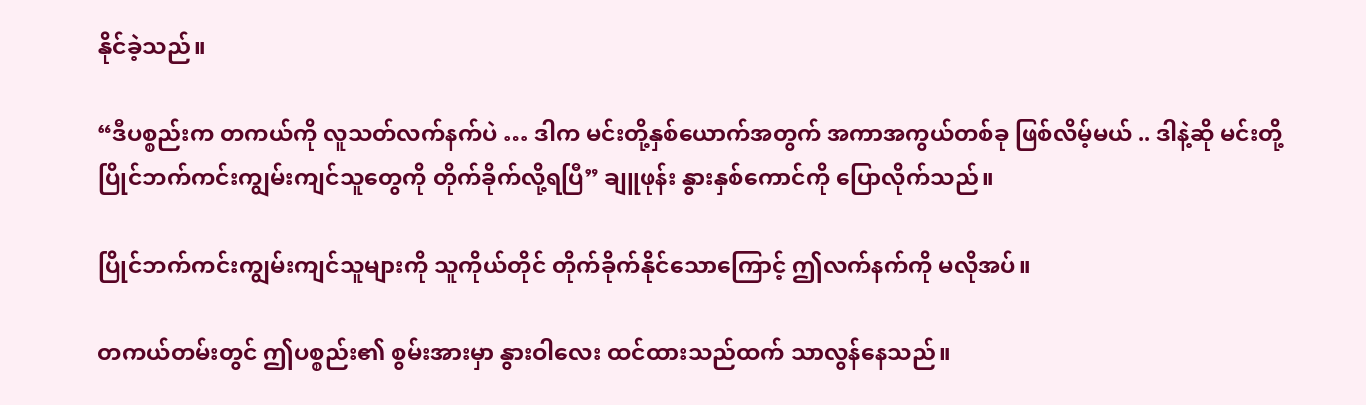နိုင်ခဲ့သည်။

“ဒီပစ္စည်းက တကယ်ကို လူသတ်လက်နက်ပဲ … ဒါက မင်းတို့နှစ်ယောက်အတွက် အကာအကွယ်တစ်ခု ဖြစ်လိမ့်မယ် .. ဒါနဲ့ဆို မင်းတို့ ပြိုင်ဘက်ကင်းကျွမ်းကျင်သူတွေကို တိုက်ခိုက်လို့ရပြီ” ချူဖုန်း နွားနှစ်ကောင်ကို ပြောလိုက်သည်။

ပြိုင်ဘက်ကင်းကျွမ်းကျင်သူများကို သူကိုယ်တိုင် တိုက်ခိုက်နိုင်သောကြောင့် ဤလက်နက်ကို မလိုအပ်။

တကယ်တမ်းတွင် ဤပစ္စည်း၏ စွမ်းအားမှာ နွားဝါလေး ထင်ထားသည်ထက် သာလွန်နေသည်။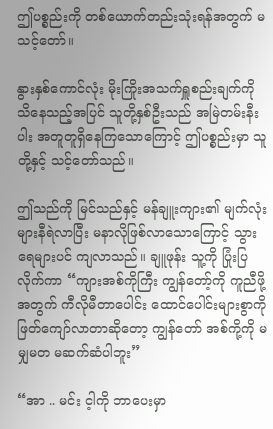ဤပစ္စည်းကို တစ်ယောက်တည်းသုံးရန်အတွက် မသင့်တော်။

နွားနှစ်ကောင်လုံး မိုးကြိုးအသက်ရှူစည်းချက်ကို သိနေသည့်အပြင် သူတို့နှစ်ဦးသည် အမြဲတမ်းနီးပါး အတူတူရှိနေကြသောကြောင့် ဤပစ္စည်းမှာ သူတို့နှင့် သင့်တော်သည်။

ဤသည်ကို မြင်သည်နှင့် မန်ချူးကျား၏ မျက်လုံးများနီရဲလာပြီး မနာလိုဖြစ်လာသောကြောင့် သွားရေများပင် ကျလာသည်။ ချူဖုန်း သူ့ကို ပြုံးပြလိုက်ကာ “ကျားအစ်ကိုကြီး ကျွန်တော့်ကို ကူညီဖို့အတွက် ကီလိုမီတာပေါင်း ထောင်ပေါင်းများစွာကို ဖြတ်ကျော်လာတာဆိုတော့ ကျွန်တော် အစ်ကို့ကို မမျှမတ မဆက်ဆံပါဘူး”

“အာ .. မင်း င့ါကို ဘာပေးမှာ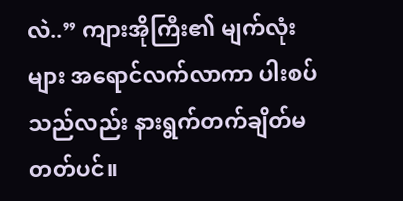လဲ..” ကျားအိုကြီး၏ မျက်လုံးများ အရောင်လက်လာကာ ပါးစပ်သည်လည်း နားရွက်တက်ချိတ်မတတ်ပင်။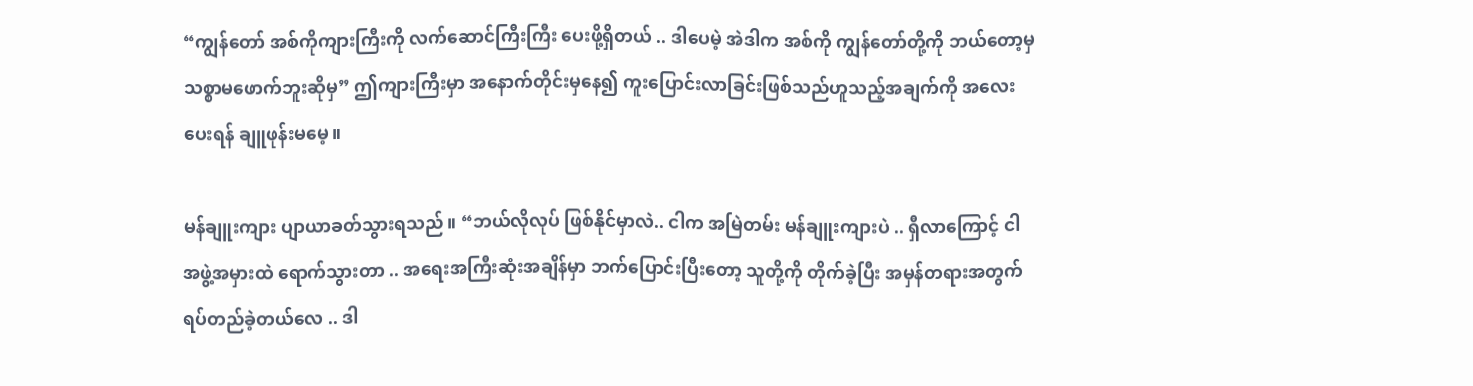“ကျွန်တော် အစ်ကိုကျားကြီးကို လက်ဆောင်ကြီးကြီး ပေးဖို့ရှိတယ် .. ဒါပေမဲ့ အဲဒါက အစ်ကို ကျွန်တော်တို့ကို ဘယ်တော့မှ သစ္စာမဖောက်ဘူးဆိုမှ” ဤကျားကြီးမှာ အနောက်တိုင်းမှနေ၍ ကူးပြောင်းလာခြင်းဖြစ်သည်ဟူသည့်အချက်ကို အလေးပေးရန် ချူဖုန်းမမေ့။

မန်ချူးကျား ပျာယာခတ်သွားရသည်။ “ဘယ်လိုလုပ် ဖြစ်နိုင်မှာလဲ.. ငါက အမြဲတမ်း မန်ချူးကျားပဲ .. ရှီလာကြောင့် ငါ အဖွဲ့အမှားထဲ ရောက်သွားတာ .. အရေးအကြီးဆုံးအချိန်မှာ ဘက်ပြောင်းပြီးတော့ သူတို့ကို တိုက်ခဲ့ပြီး အမှန်တရားအတွက် ရပ်တည်ခဲ့တယ်လေ .. ဒါ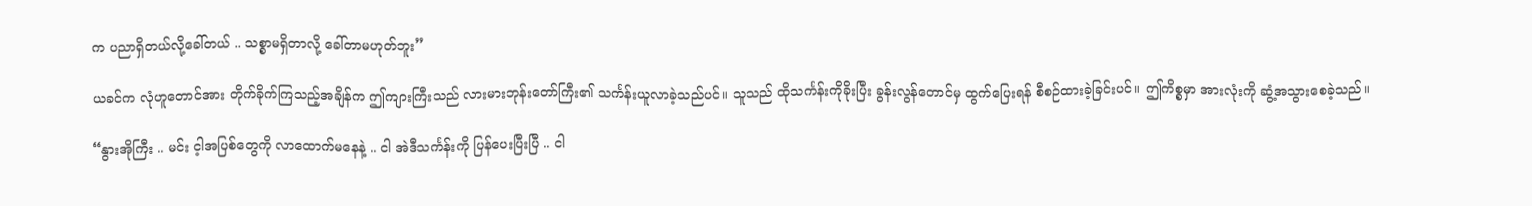က ပညာရှိတယ်လို့ခေါ်တယ် .. သစ္စာမရှိတာလို့ ခေါ်တာမဟုတ်ဘူး”

ယခင်က လုံဟူတောင်အား တိုက်ခိုက်ကြသည့်အချိန်က ဤကျားကြီးသည် လားမားဘုန်းတော်ကြီး၏ သင်္ကန်းယူလာခဲ့သည်ပင်။ သူသည် ထိုသင်္ကန်းကိုခိုးပြီး ခွန်းလွန်တောင်မှ ထွက်ပြေးရန် စီစဉ်ထားခဲ့ခြင်းပင်။ ဤကိစ္စမှာ အားလုံးကို ဆွံ့အသွားစေခဲ့သည်။

“နွားအိုကြီး .. မင်း င့ါအပြစ်တွေကို လာထောက်မနေနဲ့ .. ငါ အဲဒီသင်္ကန်းကို ပြန်ပေးပြီးပြီ .. ငါ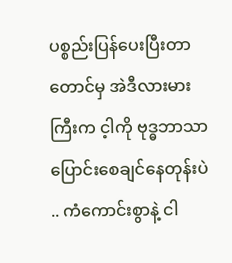ပစ္စည်းပြန်ပေးပြီးတာတောင်မှ အဲဒီလားမားကြီးက င့ါကို ဗုဒ္ဓဘာသာ ပြောင်းစေချင်နေတုန်းပဲ .. ကံကောင်းစွာနဲ့ ငါ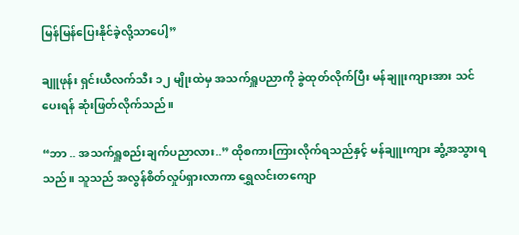မြန်မြန်ပြေးနိုင်ခဲ့လို့သာပေါ့”

ချူဖုန်း ရှင်းယီလက်သီး ၁၂ မျိုးထဲမှ အသက်ရှူပညာကို ခွဲထုတ်လိုက်ပြီး မန်ချူးကျားအား သင်ပေးရန် ဆုံးဖြတ်လိုက်သည်။

“ဘာ .. အသက်ရှူစည်းချက်ပညာလား..” ထိုစကားကြားလိုက်ရသည်နှင့် မန်ချူးကျား ဆွံ့အသွားရသည်။ သူသည် အလွန်စိတ်လှုပ်ရှားလာကာ ရွှေလင်းတကျော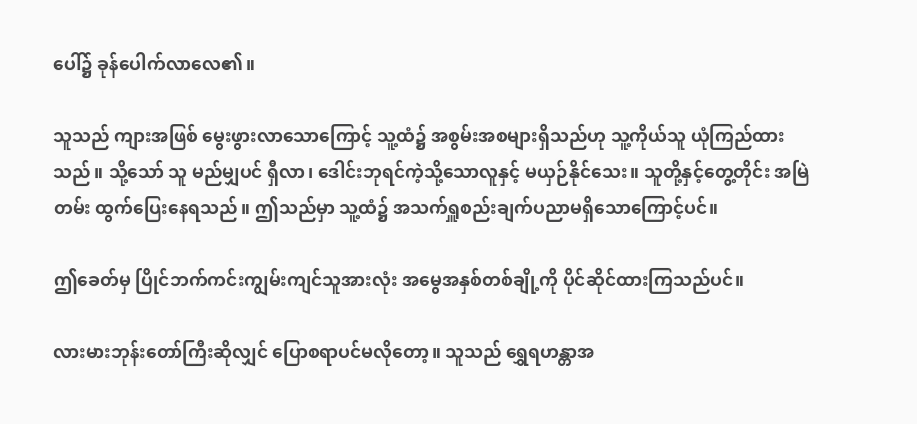ပေါ်၌ ခုန်ပေါက်လာလေ၏။

သူသည် ကျားအဖြစ် မွေးဖွားလာသောကြောင့် သူ့ထံ၌ အစွမ်းအစများရှိသည်ဟု သူ့ကိုယ်သူ ယုံကြည်ထားသည်။ သို့သော် သူ မည်မျှပင် ရှီလာ၊ ဒေါင်းဘုရင်ကဲ့သို့သောလူနှင့် မယှဉ်နိုင်သေး။ သူတို့နှင့်တွေ့တိုင်း အမြဲတမ်း ထွက်ပြေးနေရသည်။ ဤသည်မှာ သူ့ထံ၌ အသက်ရှူစည်းချက်ပညာမရှိသောကြောင့်ပင်။

ဤခေတ်မှ ပြိုင်ဘက်ကင်းကျွမ်းကျင်သူအားလုံး အမွေအနှစ်တစ်ချို့ကို ပိုင်ဆိုင်ထားကြသည်ပင်။

လားမားဘုန်းတော်ကြီးဆိုလျှင် ပြောစရာပင်မလိုတော့။ သူသည် ရွှေရဟန္တာအ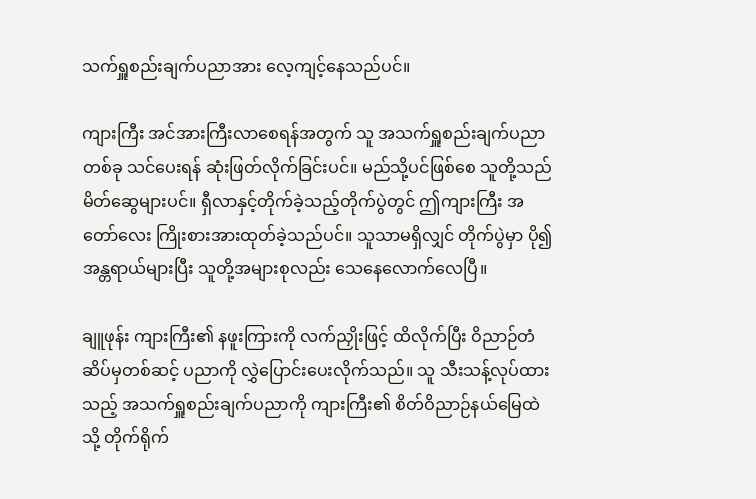သက်ရှူစည်းချက်ပညာအား လေ့ကျင့်နေသည်ပင်။

ကျားကြီး အင်အားကြီးလာစေရန်အတွက် သူ အသက်ရှူစည်းချက်ပညာတစ်ခု သင်ပေးရန် ဆုံးဖြတ်လိုက်ခြင်းပင်။ မည်သို့ပင်ဖြစ်စေ သူတို့သည် မိတ်ဆွေများပင်။ ရှီလာနှင့်တိုက်ခဲ့သည့်တိုက်ပွဲတွင် ဤကျားကြီး အတော်လေး ကြိုးစားအားထုတ်ခဲ့သည်ပင်။ သူသာမရှိလျှင် တိုက်ပွဲမှာ ပို၍အန္တရာယ်များပြီး သူတို့အများစုလည်း သေနေလောက်လေပြီ။

ချူဖုန်း ကျားကြီး၏ နဖူးကြားကို လက်ညှိုးဖြင့် ထိလိုက်ပြီး ဝိညာဉ်တံဆိပ်မှတစ်ဆင့် ပညာကို လွှဲပြောင်းပေးလိုက်သည်။ သူ သီးသန့်လုပ်ထားသည့် အသက်ရှူစည်းချက်ပညာကို ကျားကြီး၏ စိတ်ဝိညာဉ်နယ်မြေထဲသို့ တိုက်ရိုက်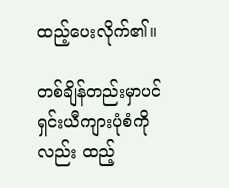ထည့်ပေးလိုက်၏။

တစ်ချိန်တည်းမှာပင် ရှင်းယီကျားပုံစံကိုလည်း ထည့်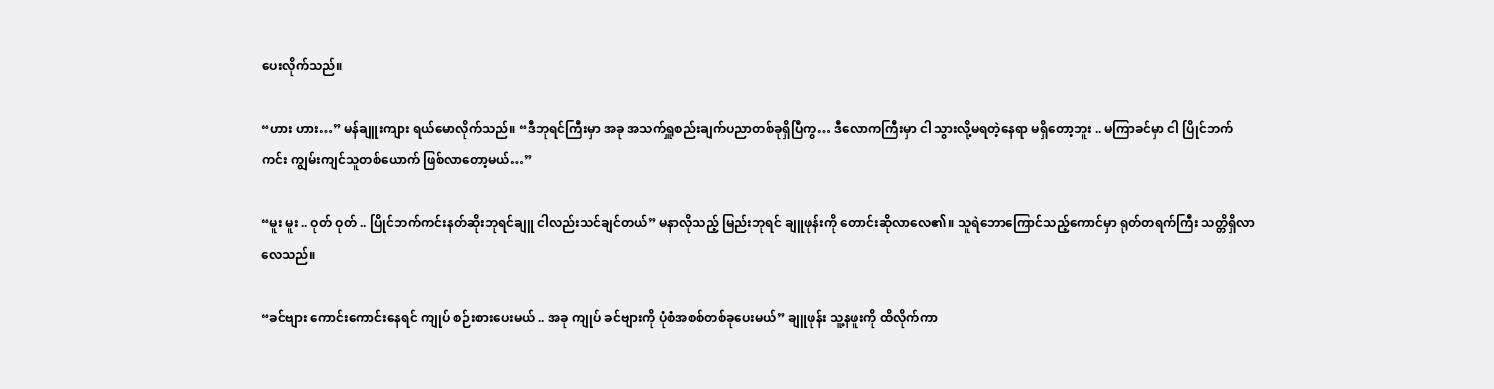ပေးလိုက်သည်။

“ဟား ဟား…” မန်ချူးကျား ရယ်မောလိုက်သည်။ “ဒီဘုရင်ကြီးမှာ အခု အသက်ရှူစည်းချက်ပညာတစ်ခုရှိပြီကွ… ဒီလောကကြီးမှာ ငါ သွားလို့မရတဲ့နေရာ မရှိတော့ဘူး .. မကြာခင်မှာ ငါ ပြိုင်ဘက်ကင်း ကျွမ်းကျင်သူတစ်ယောက် ဖြစ်လာတော့မယ်…”

“မူး မူး .. ဝုတ် ဝုတ် .. ပြိုင်ဘက်ကင်းနတ်ဆိုးဘုရင်ချူ ငါလည်းသင်ချင်တယ်” မနာလိုသည့် မြည်းဘုရင် ချူဖုန်းကို တောင်းဆိုလာလေ၏။ သူရဲဘောကြောင်သည့်ကောင်မှာ ရုတ်တရက်ကြီး သတ္တိရှိလာလေသည်။

“ခင်ဗျား ကောင်းကောင်းနေရင် ကျုပ် စဉ်းစားပေးမယ် .. အခု ကျုပ် ခင်ဗျားကို ပုံစံအစစ်တစ်ခုပေးမယ်” ချူဖုန်း သူ့နဖူးကို ထိလိုက်ကာ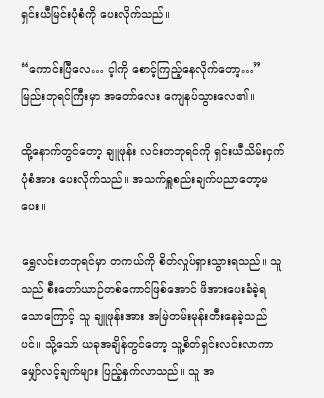ရှင်းယီမြင်းပုံစံကို ပေးလိုက်သည်။

“ကောင်းပြီလေ… င့ါကို စောင့်ကြည့်နေလိုက်တော့…” မြည်းဘုရင်ကြီးမှာ အတော်လေး ကျေနပ်သွားလေ၏။

ထို့နောက်တွင်တော့ ချူဖုန်း လင်းတဘုရင်ကို ရှင်းယီသိမ်းငှက်ပုံစံအား ပေးလိုက်သည်။ အသက်ရှူစည်းချက်ပညာတော့မပေး။

ရွှေလင်းတဘုရင်မှာ တကယ်ကို စိတ်လှုပ်ရှားသွားရသည်။ သူသည် စီးတော်ယာဉ်တစ်ကောင်ဖြစ်အောင် ဖိအားပေးခံခဲ့ရသောကြောင့် သူ ချူဖုန်းအား အမြဲတမ်းမုန်းတီးနေခဲ့သည်ပင်။ သို့သော် ယခုအချိန်တွင်တော့ သူ့စိတ်ရှင်းလင်းလာကာ မျှော်လင့်ချက်များ ပြည့်နှက်လာသည်။ သူ အ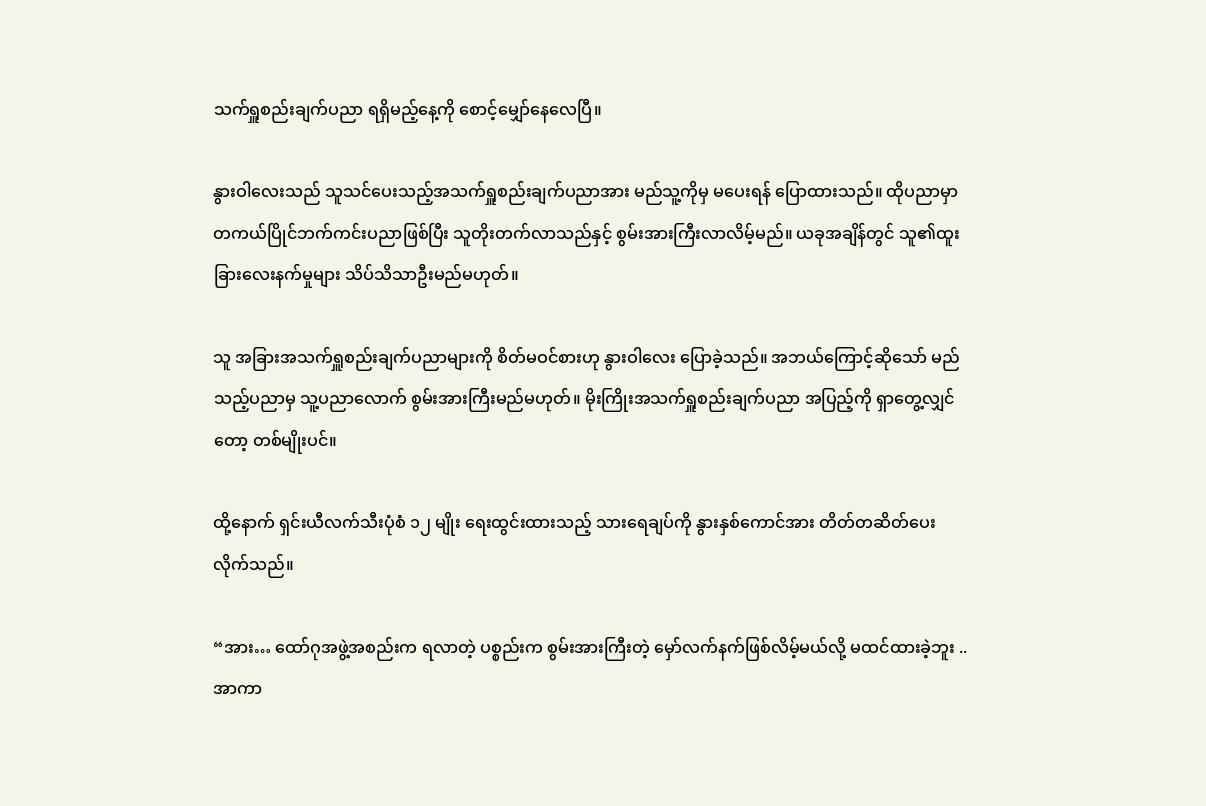သက်ရှူစည်းချက်ပညာ ရရှိမည့်နေ့ကို စောင့်မျှော်နေလေပြီ။

နွားဝါလေးသည် သူသင်ပေးသည့်အသက်ရှူစည်းချက်ပညာအား မည်သူ့ကိုမှ မပေးရန် ပြောထားသည်။ ထိုပညာမှာ တကယ်ပြိုင်ဘက်ကင်းပညာဖြစ်ပြီး သူတိုးတက်လာသည်နှင့် စွမ်းအားကြီးလာလိမ့်မည်။ ယခုအချိန်တွင် သူ၏ထူးခြားလေးနက်မှုများ သိပ်သိသာဦးမည်မဟုတ်။

သူ အခြားအသက်ရှူစည်းချက်ပညာများကို စိတ်မဝင်စားဟု နွားဝါလေး ပြောခဲ့သည်။ အဘယ်ကြောင့်ဆိုသော် မည်သည့်ပညာမှ သူ့ပညာလောက် စွမ်းအားကြီးမည်မဟုတ်။ မိုးကြိုးအသက်ရှူစည်းချက်ပညာ အပြည့်ကို ရှာတွေ့လျှင်တော့ တစ်မျိုးပင်။

ထို့နောက် ရှင်းယီလက်သီးပုံစံ ၁၂ မျိုး ရေးထွင်းထားသည့် သားရေချပ်ကို နွားနှစ်ကောင်အား တိတ်တဆိတ်ပေးလိုက်သည်။

“အား… ထော်ဂုအဖွဲ့အစည်းက ရလာတဲ့ ပစ္စည်းက စွမ်းအားကြီးတဲ့ မှော်လက်နက်ဖြစ်လိမ့်မယ်လို့ မထင်ထားခဲ့ဘူး .. အာကာ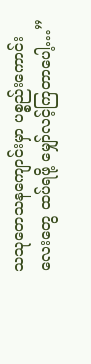သသုတေသနကျောင်းမှာ ပစ္စည်းကောင်းလေးတွေ ထပ်ရဖို့ မျှော်လင့်ကြတာပေါ့…”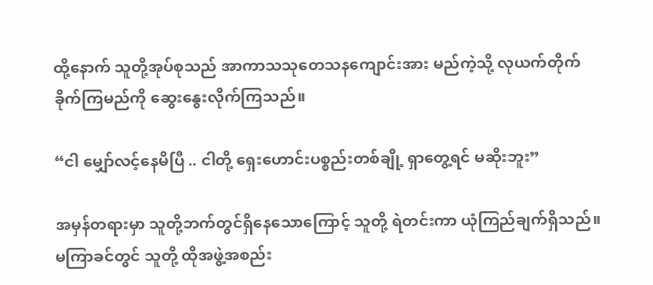ထို့နောက် သူတို့အုပ်စုသည် အာကာသသုတေသနကျောင်းအား မည်ကဲ့သို့ လုယက်တိုက်ခိုက်ကြမည်ကို ဆွေးနွေးလိုက်ကြသည်။

“ငါ မျှော်လင့်နေမိပြီ .. ငါတို့ ရှေးဟောင်းပစ္စည်းတစ်ချို့ ရှာတွေ့ရင် မဆိုးဘူး”

အမှန်တရားမှာ သူတို့ဘက်တွင်ရှိနေသောကြောင့် သူတို့ ရဲတင်းကာ ယုံကြည်ချက်ရှိသည်။ မကြာခင်တွင် သူတို့ ထိုအဖွဲ့အစည်း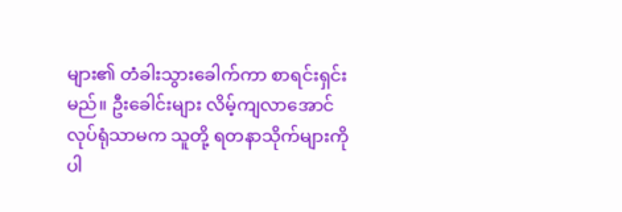များ၏ တံခါးသွားခေါက်ကာ စာရင်းရှင်းမည်။ ဦးခေါင်းများ လိမ့်ကျလာအောင် လုပ်ရုံသာမက သူတို့ ရတနာသိုက်များကိုပါ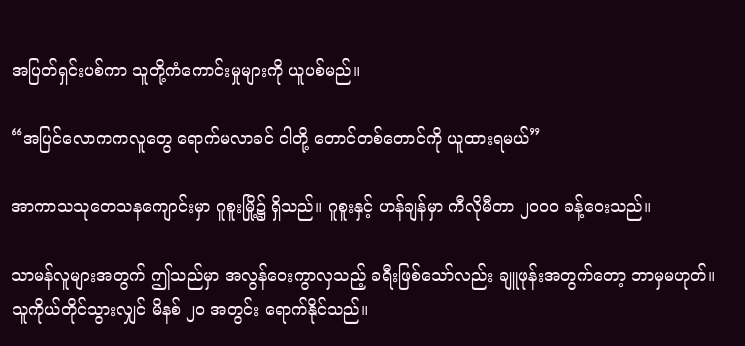အပြတ်ရှင်းပစ်ကာ သူတို့ကံကောင်းမှုများကို ယူပစ်မည်။

“အပြင်လောကကလူတွေ ရောက်မလာခင် ငါတို့ တောင်တစ်တောင်ကို ယူထားရမယ်”

အာကာသသုတေသနကျောင်းမှာ ဂူစူးမြို့၌ ရှိသည်။ ဂူစူးနှင့် ဟန်ချန်မှာ ကီလိုမီတာ ၂၀၀၀ ခန့်ဝေးသည်။

သာမန်လူများအတွက် ဤသည်မှာ အလွန်ဝေးကွာလှသည့် ခရီးဖြစ်သော်လည်း ချူဖုန်းအတွက်တော့ ဘာမှမဟုတ်။ သူကိုယ်တိုင်သွားလျှင် မိနစ် ၂၀ အတွင်း ရောက်နိုင်သည်။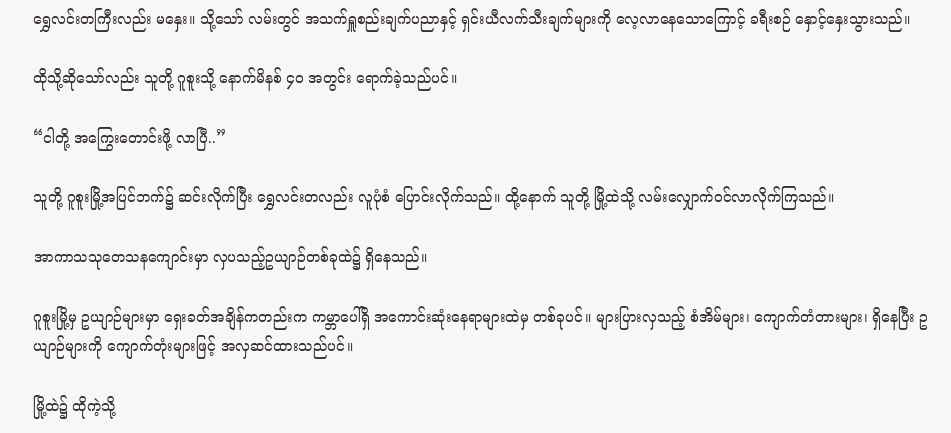ရွှေလင်းတကြီးလည်း မနှေး။ သို့သော် လမ်းတွင် အသက်ရှူစည်းချက်ပညာနှင့် ရှင်းယီလက်သီးချက်များကို လေ့လာနေသောကြောင့် ခရီးစဉ် နှောင့်နှေးသွားသည်။

ထိုသို့ဆိုသော်လည်း သူတို့ ဂူစူးသို့ နောက်မိနစ် ၄၀ အတွင်း ရောက်ခဲ့သည်ပင်။

“ငါတို့ အကြွေးတောင်းဖို့ လာပြီ..”

သူတို့ ဂူစူးမြို့အပြင်ဘက်၌ ဆင်းလိုက်ပြီး ရွှေလင်းတလည်း လူပုံစံ ပြောင်းလိုက်သည်။ ထို့နောက် သူတို့ မြို့ထဲသို့ လမ်းလျှောက်ဝင်လာလိုက်ကြသည်။

အာကာသသုတေသနကျောင်းမှာ လှပသည့်ဥယျာဉ်တစ်ခုထဲ၌ ရှိနေသည်။

ဂူစူးမြို့မှ ဥယျာဉ်များမှာ ရှေးခတ်အချိန်ကတည်းက ကမ္ဘာပေါ်ရှိ အကောင်းဆုံးနေရာများထဲမှ တစ်ခုပင်။ များပြားလှသည့် စံအိမ်များ၊ ကျောက်တံတားများ၊ ရှိနေပြီး ဥယျာဉ်များကို ကျောက်တုံးများဖြင့် အလှဆင်ထားသည်ပင်။

မြို့ထဲ၌ ထိုကဲ့သို့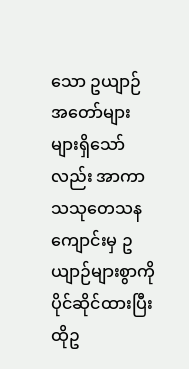သော ဥယျာဉ်အတော်များများရှိသော်လည်း အာကာသသုတေသနကျောင်းမှ ဥယျာဉ်များစွာကို ပိုင်ဆိုင်ထားပြီး ထိုဥ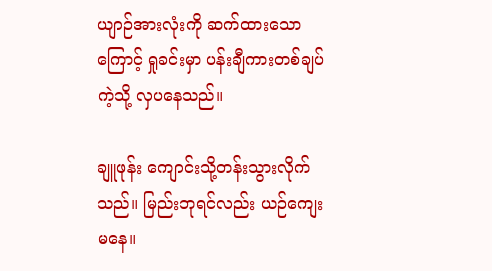ယျာဉ်အားလုံးကို ဆက်ထားသောကြောင့် ရှုခင်းမှာ ပန်းချီကားတစ်ချပ်ကဲ့သို့ လှပနေသည်။

ချူဖုန်း ကျောင်းသို့တန်းသွားလိုက်သည်။ မြည်းဘုရင်လည်း ယဉ်ကျေးမနေ။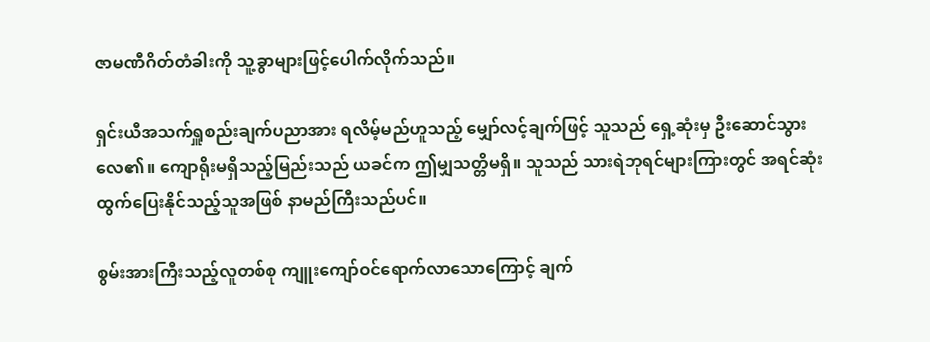ဇာမဏီဂိတ်တံခါးကို သူ့ခွာများဖြင့်ပေါက်လိုက်သည်။

ရှင်းယီအသက်ရှူစည်းချက်ပညာအား ရလိမ့်မည်ဟူသည့် မျှော်လင့်ချက်ဖြင့် သူသည် ရှေ့ဆုံးမှ ဦးဆောင်သွားလေ၏။ ကျောရိုးမရှိသည့်မြည်းသည် ယခင်က ဤမျှသတ္တိမရှိ။ သူသည် သားရဲဘုရင်များကြားတွင် အရင်ဆုံးထွက်ပြေးနိုင်သည့်သူအဖြစ် နာမည်ကြီးသည်ပင်။

စွမ်းအားကြီးသည့်လူတစ်စု ကျူးကျော်ဝင်ရောက်လာသောကြောင့် ချက်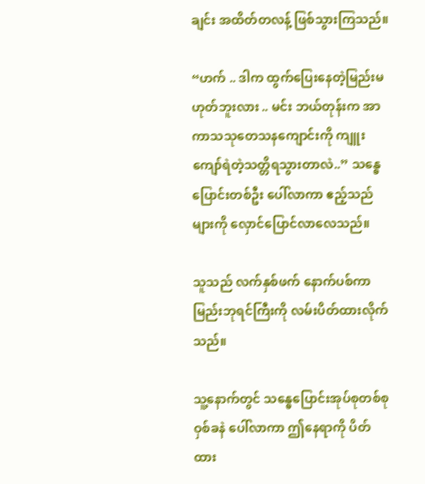ချင်း အထိတ်တလန့် ဖြစ်သွားကြသည်။

“ဟက် .. ဒါက ထွက်ပြေးနေတဲ့မြည်းမဟုတ်ဘူးလား .. မင်း ဘယ်တုန်းက အာကာသသုတေသနကျောင်းကို ကျူးကျော်ရဲတဲ့သတ္တိရသွားတာလဲ..” သန္ဓေပြောင်းတစ်ဦး ပေါ်လာကာ ဧည့်သည်များကို လှောင်ပြောင်လာလေသည်။

သူသည် လက်နှစ်ဖက် နောက်ပစ်ကာ မြည်းဘုရင်ကြီးကို လမ်းပိတ်ထားလိုက်သည်။

သူ့နောက်တွင် သန္ဓေပြောင်းအုပ်စုတစ်စု ဝှစ်ခနဲ ပေါ်လာကာ ဤနေရာကို ပိတ်ထား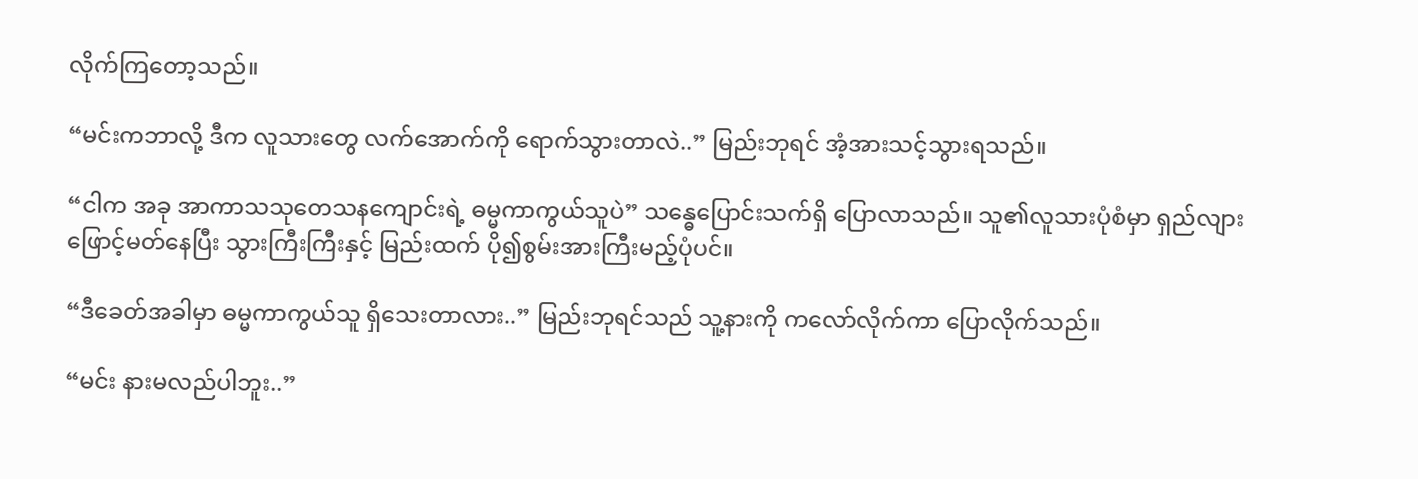လိုက်ကြတော့သည်။

“မင်းကဘာလို့ ဒီက လူသားတွေ လက်အောက်ကို ရောက်သွားတာလဲ..” မြည်းဘုရင် အံ့အားသင့်သွားရသည်။

“ငါက အခု အာကာသသုတေသနကျောင်းရဲ့ ဓမ္မကာကွယ်သူပဲ” သန္ဓေပြောင်းသက်ရှိ ပြောလာသည်။ သူ၏လူသားပုံစံမှာ ရှည်လျားဖြောင့်မတ်နေပြီး သွားကြီးကြီးနှင့် မြည်းထက် ပို၍စွမ်းအားကြီးမည့်ပုံပင်။

“ဒီခေတ်အခါမှာ ဓမ္မကာကွယ်သူ ရှိသေးတာလား..” မြည်းဘုရင်သည် သူ့နားကို ကလော်လိုက်ကာ ပြောလိုက်သည်။

“မင်း နားမလည်ပါဘူး..”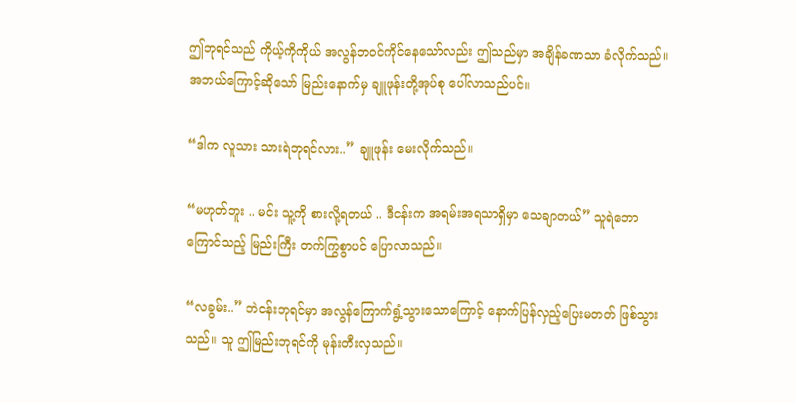ဤဘုရင်သည် ကိုယ့်ကိုကိုယ် အလွန်ဘဝင်ကိုင်နေသော်လည်း ဤသည်မှာ အချိန်ခဏသာ ခံလိုက်သည်။ အဘယ်ကြောင့်ဆိုသော် မြည်းနောက်မှ ချူဖုန်းတို့အုပ်စု ပေါ်လာသည်ပင်။

“ဒါက လူသား သားရဲဘုရင်လား..” ချူဖုန်း မေးလိုက်သည်။

“မဟုတ်ဘူး .. မင်း သူ့ကို စားလို့ရတယ် .. ဒီငန်းက အရမ်းအရသာရှိမှာ သေချာတယ်” သူရဲဘောကြောင်သည့် မြည်းကြီး တက်ကြွစွာပင် ပြောလာသည်။

“လခွမ်း..” ဘဲငန်းဘုရင်မှာ အလွန်ကြောက်ရွံ့သွားသောကြောင့် နောက်ပြန်လှည့်ပြေးမတတ် ဖြစ်သွားသည်။ သူ ဤမြည်းဘုရင်ကို မုန်းတီးလှသည်။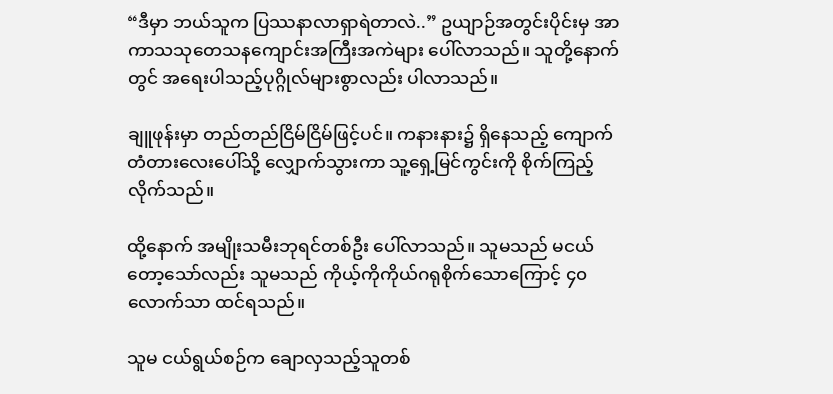“ဒီမှာ ဘယ်သူက ပြဿနာလာရှာရဲတာလဲ..” ဥယျာဉ်အတွင်းပိုင်းမှ အာကာသသုတေသနကျောင်းအကြီးအကဲများ ပေါ်လာသည်။ သူတို့နောက်တွင် အရေးပါသည့်ပုဂ္ဂိုလ်များစွာလည်း ပါလာသည်။

ချူဖုန်းမှာ တည်တည်ငြိမ်ငြိမ်ဖြင့်ပင်။ ကနားနား၌ ရှိနေသည့် ကျောက်တံတားလေးပေါ်သို့ လျှောက်သွားကာ သူ့ရှေ့မြင်ကွင်းကို စိုက်ကြည့်လိုက်သည်။

ထို့နောက် အမျိုးသမီးဘုရင်တစ်ဦး ပေါ်လာသည်။ သူမသည် မငယ်တော့သော်လည်း သူမသည် ကိုယ့်ကိုကိုယ်ဂရုစိုက်သောကြောင့် ၄၀ လောက်သာ ထင်ရသည်။

သူမ ငယ်ရွယ်စဉ်က ချောလှသည့်သူတစ်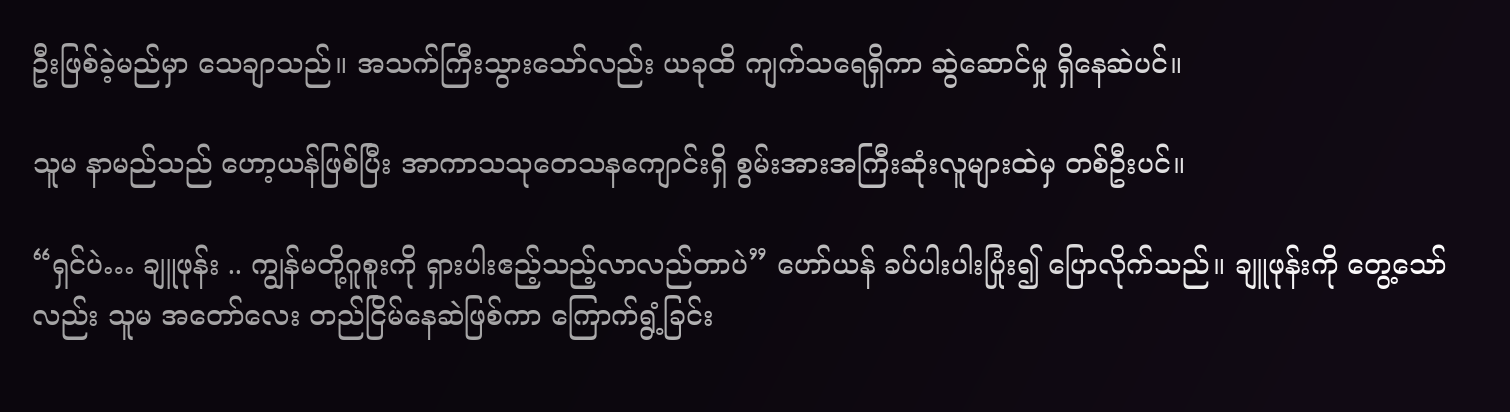ဦးဖြစ်ခဲ့မည်မှာ သေချာသည်။ အသက်ကြီးသွားသော်လည်း ယခုထိ ကျက်သရေရှိကာ ဆွဲဆောင်မှု ရှိနေဆဲပင်။

သူမ နာမည်သည် ဟော့ယန်ဖြစ်ပြီး အာကာသသုတေသနကျောင်းရှိ စွမ်းအားအကြီးဆုံးလူများထဲမှ တစ်ဦးပင်။

“ရှင်ပဲ… ချူဖုန်း .. ကျွန်မတို့ဂူစူးကို ရှားပါးဧည့်သည့်လာလည်တာပဲ” ဟော်ယန် ခပ်ပါးပါးပြုံး၍ ပြောလိုက်သည်။ ချူဖုန်းကို တွေ့သော်လည်း သူမ အတော်လေး တည်ငြိမ်နေဆဲဖြစ်ကာ ကြောက်ရွံ့ခြင်း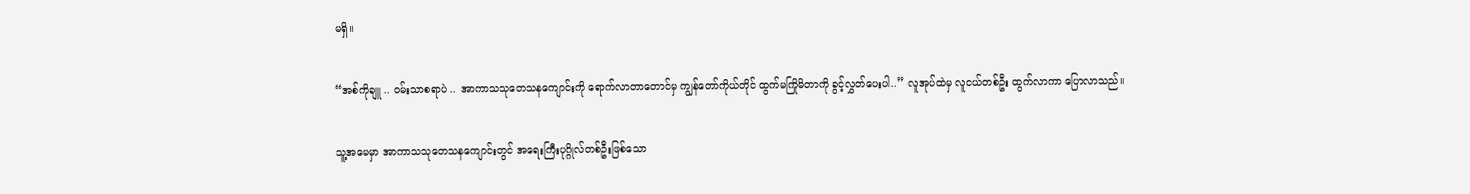မရှိ။

“အစ်ကိုချူ .. ဝမ်းသာစရာပဲ .. အာကာသသုတေသနကျောင်းကို ရောက်လာတာတောင်မှ ကျွန်တော်ကိုယ်တိုင် ထွက်မကြိုမိတာကို ခွင့်လွှတ်ပေးပါ..” လူအုပ်ထဲမှ လူငယ်တစ်ဦး ထွက်လာကာ ပြောလာသည်။

သူ့အမေမှာ အာကာသသုတေသနကျောင်းတွင် အရေးကြီးပုဂ္ဂိုလ်တစ်ဦးဖြစ်သော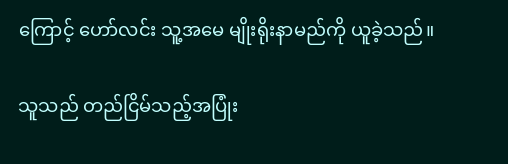ကြောင့် ဟော်လင်း သူ့အမေ မျိုးရိုးနာမည်ကို ယူခဲ့သည်။

သူသည် တည်ငြိမ်သည့်အပြုံး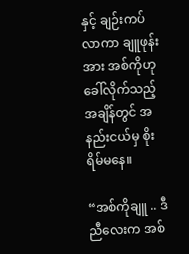နှင့် ချဉ်းကပ်လာကာ ချူဖုန်းအား အစ်ကိုဟု ခေါ်လိုက်သည့်အချိန်တွင် အနည်းငယ်မှ စိုးရိမ်မနေ။

“အစ်ကိုချူ .. ဒီညီလေးက အစ်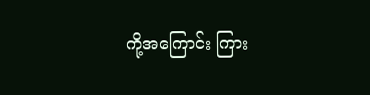ကို့အကြောင်း ကြား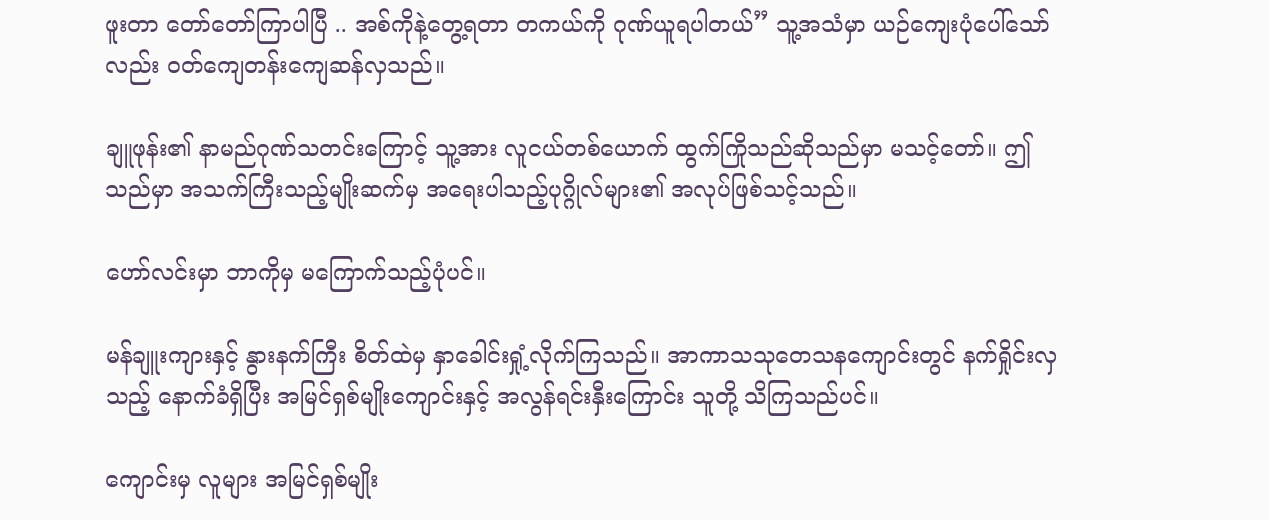ဖူးတာ တော်တော်ကြာပါပြီ .. အစ်ကိုနဲ့တွေ့ရတာ တကယ်ကို ဂုဏ်ယူရပါတယ်” သူ့အသံမှာ ယဉ်ကျေးပုံပေါ်သော်လည်း ဝတ်ကျေတန်းကျေဆန်လှသည်။

ချူဖုန်း၏ နာမည်ဂုဏ်သတင်းကြောင့် သူ့အား လူငယ်တစ်ယောက် ထွက်ကြိုသည်ဆိုသည်မှာ မသင့်တော်။ ဤသည်မှာ အသက်ကြီးသည့်မျိုးဆက်မှ အရေးပါသည့်ပုဂ္ဂိုလ်များ၏ အလုပ်ဖြစ်သင့်သည်။

ဟော်လင်းမှာ ဘာကိုမှ မကြောက်သည့်ပုံပင်။

မန်ချူးကျားနှင့် နွားနက်ကြီး စိတ်ထဲမှ နှာခေါင်းရှုံ့လိုက်ကြသည်။ အာကာသသုတေသနကျောင်းတွင် နက်ရှိုင်းလှသည့် နောက်ခံရှိပြီး အမြင်ရှစ်မျိုးကျောင်းနှင့် အလွန်ရင်းနှီးကြောင်း သူတို့ သိကြသည်ပင်။

ကျောင်းမှ လူများ အမြင်ရှစ်မျိုး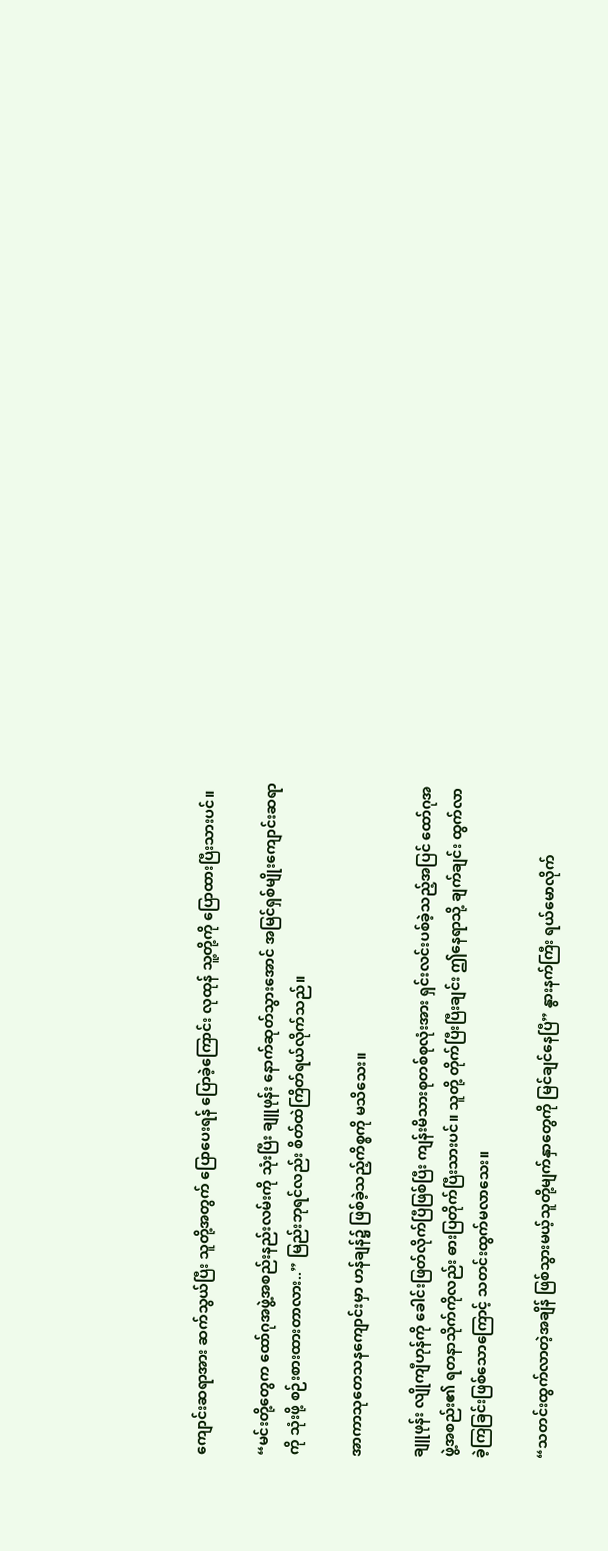ကျောင်းဆရာအား ဆက်သွယ်ပြီး သူတို့အတွက် ပြောပေးရန် ပြောခဲ့ကြောင်း လုထုန် သူ့တို့ကို ပြောထားပြီးသားပင်။

“မင်းတို့တွေက ထော်ဂုအဖွဲ့အစည်းနည်းလမ်းကို သုံးပြီး ချူဖုန်း နောက်ဆုတ်သွားအောင် အမြင်ရှစ်မျိုးကျောင်းဆရာကို သုံးဖို့ စဉ်းစားထားတာလား..” မြည်းဘုရင်လည်း စိတ်ထဲကြိတ်ရယ်လိုက်သည်။

အာကာသုတေသနကျောင်းမှာ ဟန်ချန်၌ ဖြစ်ခဲ့သည့်ကိစ္စကို မသိသေး။

ချူဖုန်း လျိုကျီဟုန်ကို ခေါင်းဖြတ်လိုက်ပြီဖြစ်ပြီး ကျန်းမိသားစုတစ်စုလုံးအား ရှင်းလင်းပစ်ခဲ့သည့်အပြင် ထော်ဂုအဖွဲ့အစည်း၏ ရတနာသိုက်ကိုလည်း ဓားပြတိုက်ပြီးသားပင်။ သူတို့ တိုက်ပြီးပြီးချင်း ဤနေရာသို့ ချက်ချင်း ထွက်လာခဲ့ကြခြင်းဖြစ်သောကြောင့် သတင်းထွက်မလာသေး။

“သတင်းထွက်လာတဲ့အချိန် ဖြစ်သွားမယ့်သူတို့မျက်နှာတွေကို မြင်ချင်နေပြီ” နွားနက်ကြီး ရယ်မောလိုက်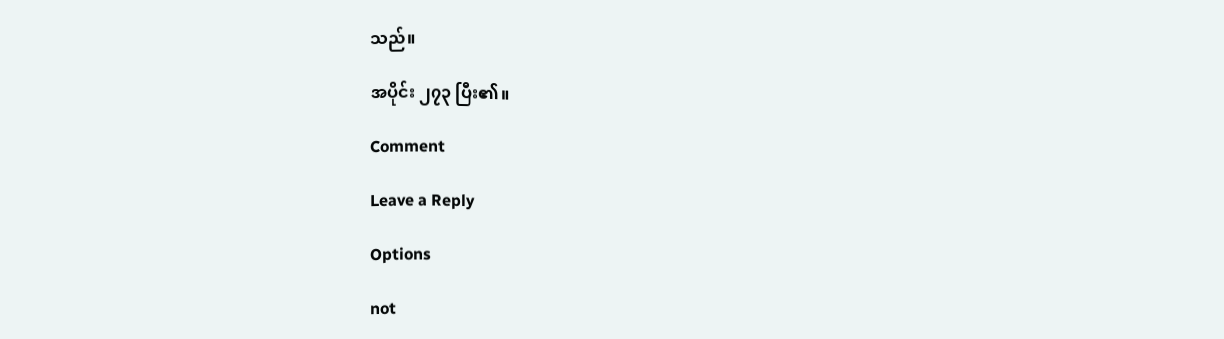သည်။

အပိုင်း ၂၇၃ ပြီး၏။

Comment

Leave a Reply

Options

not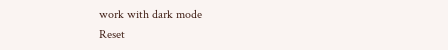work with dark mode
Reset